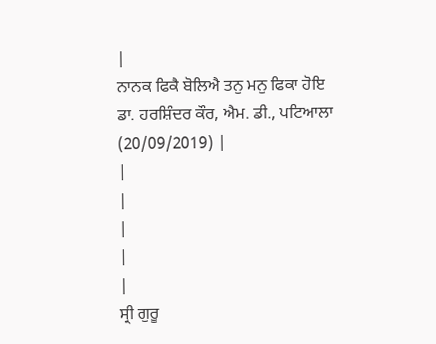|
ਨਾਨਕ ਫਿਕੈ ਬੋਲਿਐ ਤਨੁ ਮਨੁ ਫਿਕਾ ਹੋਇ
ਡਾ. ਹਰਸ਼ਿੰਦਰ ਕੌਰ, ਐਮ. ਡੀ., ਪਟਿਆਲਾ
(20/09/2019) |
|
|
|
|
|
ਸ੍ਰੀ ਗੁਰੂ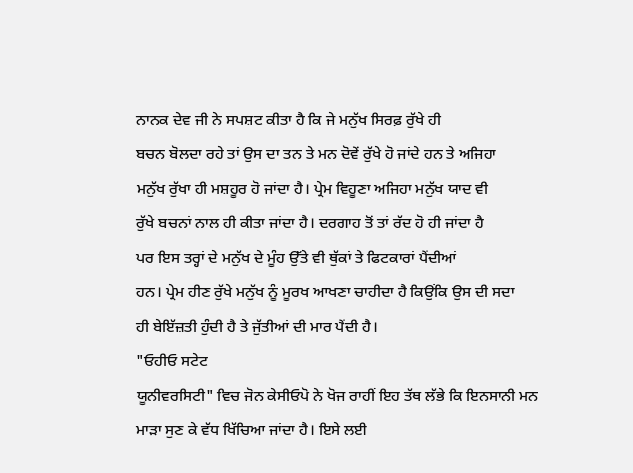ਨਾਨਕ ਦੇਵ ਜੀ ਨੇ ਸਪਸ਼ਟ ਕੀਤਾ ਹੈ ਕਿ ਜੇ ਮਨੁੱਖ ਸਿਰਫ਼ ਰੁੱਖੇ ਹੀ
ਬਚਨ ਬੋਲਦਾ ਰਹੇ ਤਾਂ ਉਸ ਦਾ ਤਨ ਤੇ ਮਨ ਦੋਵੇਂ ਰੁੱਖੇ ਹੋ ਜਾਂਦੇ ਹਨ ਤੇ ਅਜਿਹਾ
ਮਨੁੱਖ ਰੁੱਖਾ ਹੀ ਮਸ਼ਹੂਰ ਹੋ ਜਾਂਦਾ ਹੈ। ਪ੍ਰੇਮ ਵਿਹੂਣਾ ਅਜਿਹਾ ਮਨੁੱਖ ਯਾਦ ਵੀ
ਰੁੱਖੇ ਬਚਨਾਂ ਨਾਲ ਹੀ ਕੀਤਾ ਜਾਂਦਾ ਹੈ। ਦਰਗਾਹ ਤੋਂ ਤਾਂ ਰੱਦ ਹੋ ਹੀ ਜਾਂਦਾ ਹੈ
ਪਰ ਇਸ ਤਰ੍ਹਾਂ ਦੇ ਮਨੁੱਖ ਦੇ ਮੂੰਹ ਉੱਤੇ ਵੀ ਥੁੱਕਾਂ ਤੇ ਫਿਟਕਾਰਾਂ ਪੈਂਦੀਆਂ
ਹਨ। ਪ੍ਰੇਮ ਹੀਣ ਰੁੱਖੇ ਮਨੁੱਖ ਨੂੰ ਮੂਰਖ ਆਖਣਾ ਚਾਹੀਦਾ ਹੈ ਕਿਉਂਕਿ ਉਸ ਦੀ ਸਦਾ
ਹੀ ਬੇਇੱਜ਼ਤੀ ਹੁੰਦੀ ਹੈ ਤੇ ਜੁੱਤੀਆਂ ਦੀ ਮਾਰ ਪੈਂਦੀ ਹੈ।
"ਓਹੀਓ ਸਟੇਟ
ਯੂਨੀਵਰਸਿਟੀ" ਵਿਚ ਜੋਨ ਕੇਸੀਓਪੋ ਨੇ ਖੋਜ ਰਾਹੀਂ ਇਹ ਤੱਥ ਲੱਭੇ ਕਿ ਇਨਸਾਨੀ ਮਨ
ਮਾੜਾ ਸੁਣ ਕੇ ਵੱਧ ਖਿੱਚਿਆ ਜਾਂਦਾ ਹੈ। ਇਸੇ ਲਈ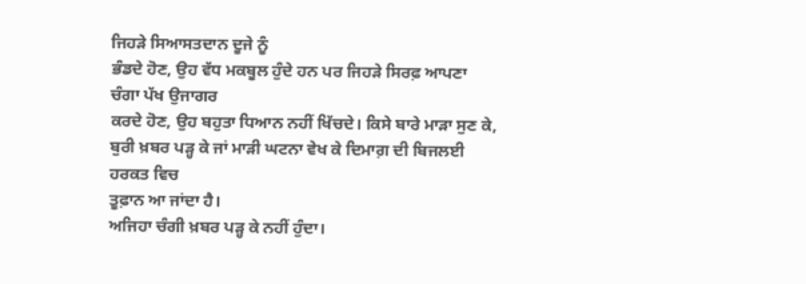ਜਿਹੜੇ ਸਿਆਸਤਦਾਨ ਦੂਜੇ ਨੂੰ
ਭੰਡਦੇ ਹੋਣ, ਉਹ ਵੱਧ ਮਕਬੂਲ ਹੁੰਦੇ ਹਨ ਪਰ ਜਿਹੜੇ ਸਿਰਫ਼ ਆਪਣਾ ਚੰਗਾ ਪੱਖ ਉਜਾਗਰ
ਕਰਦੇ ਹੋਣ, ਉਹ ਬਹੁਤਾ ਧਿਆਨ ਨਹੀਂ ਖਿੱਚਦੇ। ਕਿਸੇ ਬਾਰੇ ਮਾੜਾ ਸੁਣ ਕੇ,
ਬੁਰੀ ਖ਼ਬਰ ਪੜ੍ਹ ਕੇ ਜਾਂ ਮਾੜੀ ਘਟਨਾ ਵੇਖ ਕੇ ਦਿਮਾਗ਼ ਦੀ ਬਿਜਲਈ ਹਰਕਤ ਵਿਚ
ਤੂਫ਼ਾਨ ਆ ਜਾਂਦਾ ਹੈ।
ਅਜਿਹਾ ਚੰਗੀ ਖ਼ਬਰ ਪੜ੍ਹ ਕੇ ਨਹੀਂ ਹੁੰਦਾ।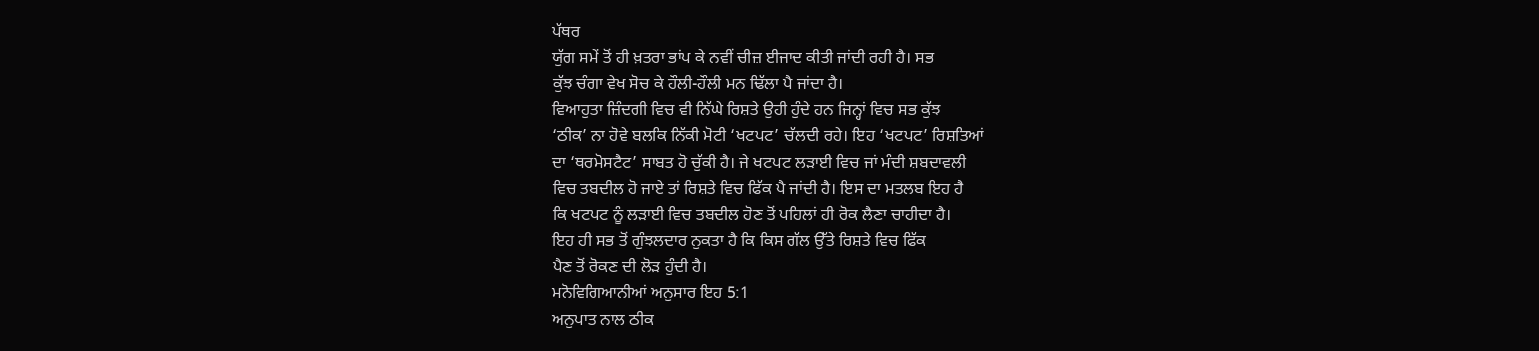ਪੱਥਰ
ਯੁੱਗ ਸਮੇਂ ਤੋਂ ਹੀ ਖ਼ਤਰਾ ਭਾਂਪ ਕੇ ਨਵੀਂ ਚੀਜ਼ ਈਜਾਦ ਕੀਤੀ ਜਾਂਦੀ ਰਹੀ ਹੈ। ਸਭ
ਕੁੱਝ ਚੰਗਾ ਵੇਖ ਸੋਚ ਕੇ ਹੌਲੀ-ਹੌਲੀ ਮਨ ਢਿੱਲਾ ਪੈ ਜਾਂਦਾ ਹੈ।
ਵਿਆਹੁਤਾ ਜ਼ਿੰਦਗੀ ਵਿਚ ਵੀ ਨਿੱਘੇ ਰਿਸ਼ਤੇ ਉਹੀ ਹੁੰਦੇ ਹਨ ਜਿਨ੍ਹਾਂ ਵਿਚ ਸਭ ਕੁੱਝ
‘ਠੀਕ’ ਨਾ ਹੋਵੇ ਬਲਕਿ ਨਿੱਕੀ ਮੋਟੀ ‘ਖਟਪਟ’ ਚੱਲਦੀ ਰਹੇ। ਇਹ ‘ਖਟਪਟ’ ਰਿਸ਼ਤਿਆਂ
ਦਾ ‘ਥਰਮੋਸਟੈਟ’ ਸਾਬਤ ਹੋ ਚੁੱਕੀ ਹੈ। ਜੇ ਖਟਪਟ ਲੜਾਈ ਵਿਚ ਜਾਂ ਮੰਦੀ ਸ਼ਬਦਾਵਲੀ
ਵਿਚ ਤਬਦੀਲ ਹੋ ਜਾਏ ਤਾਂ ਰਿਸ਼ਤੇ ਵਿਚ ਫਿੱਕ ਪੈ ਜਾਂਦੀ ਹੈ। ਇਸ ਦਾ ਮਤਲਬ ਇਹ ਹੈ
ਕਿ ਖਟਪਟ ਨੂੰ ਲੜਾਈ ਵਿਚ ਤਬਦੀਲ ਹੋਣ ਤੋਂ ਪਹਿਲਾਂ ਹੀ ਰੋਕ ਲੈਣਾ ਚਾਹੀਦਾ ਹੈ।
ਇਹ ਹੀ ਸਭ ਤੋਂ ਗੁੰਝਲਦਾਰ ਨੁਕਤਾ ਹੈ ਕਿ ਕਿਸ ਗੱਲ ਉੱਤੇ ਰਿਸ਼ਤੇ ਵਿਚ ਫਿੱਕ
ਪੈਣ ਤੋਂ ਰੋਕਣ ਦੀ ਲੋੜ ਹੁੰਦੀ ਹੈ।
ਮਨੋਵਿਗਿਆਨੀਆਂ ਅਨੁਸਾਰ ਇਹ 5:1
ਅਨੁਪਾਤ ਨਾਲ ਠੀਕ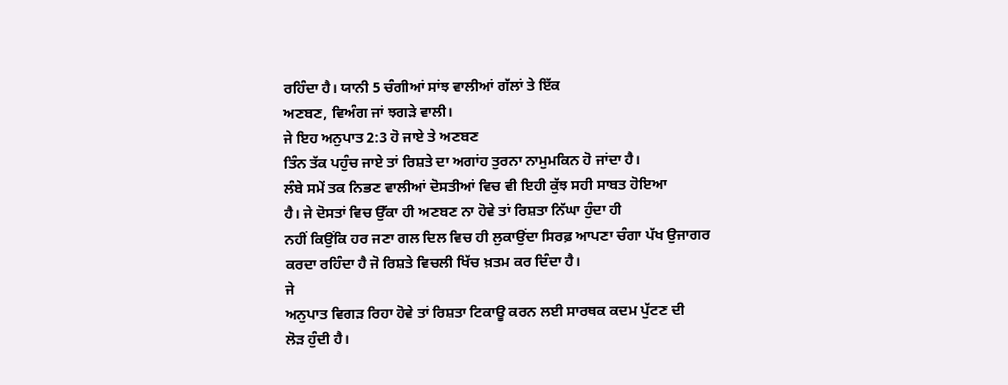ਰਹਿੰਦਾ ਹੈ। ਯਾਨੀ 5 ਚੰਗੀਆਂ ਸਾਂਝ ਵਾਲੀਆਂ ਗੱਲਾਂ ਤੇ ਇੱਕ
ਅਣਬਣ, ਵਿਅੰਗ ਜਾਂ ਝਗੜੇ ਵਾਲੀ।
ਜੇ ਇਹ ਅਨੁਪਾਤ 2:3 ਹੋ ਜਾਏ ਤੇ ਅਣਬਣ
ਤਿੰਨ ਤੱਕ ਪਹੁੰਚ ਜਾਏ ਤਾਂ ਰਿਸ਼ਤੇ ਦਾ ਅਗਾਂਹ ਤੁਰਨਾ ਨਾਮੁਮਕਿਨ ਹੋ ਜਾਂਦਾ ਹੈ।
ਲੰਬੇ ਸਮੇਂ ਤਕ ਨਿਭਣ ਵਾਲੀਆਂ ਦੋਸਤੀਆਂ ਵਿਚ ਵੀ ਇਹੀ ਕੁੱਝ ਸਹੀ ਸਾਬਤ ਹੋਇਆ
ਹੈ। ਜੇ ਦੋਸਤਾਂ ਵਿਚ ਉੱਕਾ ਹੀ ਅਣਬਣ ਨਾ ਹੋਵੇ ਤਾਂ ਰਿਸ਼ਤਾ ਨਿੱਘਾ ਹੁੰਦਾ ਹੀ
ਨਹੀਂ ਕਿਉਂਕਿ ਹਰ ਜਣਾ ਗਲ ਦਿਲ ਵਿਚ ਹੀ ਲੁਕਾਉਂਦਾ ਸਿਰਫ਼ ਆਪਣਾ ਚੰਗਾ ਪੱਖ ਉਜਾਗਰ
ਕਰਦਾ ਰਹਿੰਦਾ ਹੈ ਜੋ ਰਿਸ਼ਤੇ ਵਿਚਲੀ ਖਿੱਚ ਖ਼ਤਮ ਕਰ ਦਿੰਦਾ ਹੈ।
ਜੇ
ਅਨੁਪਾਤ ਵਿਗੜ ਰਿਹਾ ਹੋਵੇ ਤਾਂ ਰਿਸ਼ਤਾ ਟਿਕਾਊ ਕਰਨ ਲਈ ਸਾਰਥਕ ਕਦਮ ਪੁੱਟਣ ਦੀ
ਲੋੜ ਹੁੰਦੀ ਹੈ।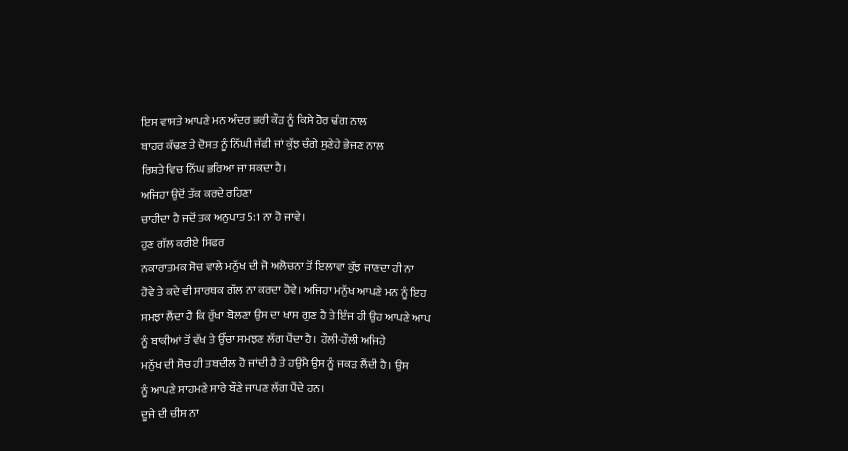ਇਸ ਵਾਸਤੇ ਆਪਣੇ ਮਨ ਅੰਦਰ ਭਰੀ ਕੌੜ ਨੂੰ ਕਿਸੇ ਹੋਰ ਢੰਗ ਨਾਲ
ਬਾਹਰ ਕੱਢਣ ਤੇ ਦੋਸਤ ਨੂੰ ਨਿੱਘੀ ਜੱਫੀ ਜਾਂ ਕੁੱਝ ਚੰਗੇ ਸੁਣੇਹੇ ਭੇਜਣ ਨਾਲ
ਰਿਸ਼ਤੇ ਵਿਚ ਨਿੱਘ ਭਰਿਆ ਜਾ ਸਕਦਾ ਹੈ।
ਅਜਿਹਾ ਉਦੋਂ ਤੱਕ ਕਰਦੇ ਰਹਿਣਾ
ਚਾਹੀਦਾ ਹੈ ਜਦੋਂ ਤਕ ਅਨੁਪਾਤ 5:1 ਨਾ ਹੋ ਜਾਵੇ।
ਹੁਣ ਗੱਲ ਕਰੀਏ ਸਿਫਰ
ਨਕਾਰਾਤਮਕ ਸੋਚ ਵਾਲੇ ਮਨੁੱਖ ਦੀ ਜੋ ਅਲੋਚਨਾ ਤੋਂ ਇਲਾਵਾ ਕੁੱਝ ਜਾਣਦਾ ਹੀ ਨਾ
ਹੋਵੇ ਤੇ ਕਦੇ ਵੀ ਸਾਰਥਕ ਗੱਲ ਨਾ ਕਰਦਾ ਹੋਵੇ। ਅਜਿਹਾ ਮਨੁੱਖ ਆਪਣੇ ਮਨ ਨੂੰ ਇਹ
ਸਮਝਾ ਲੈਂਦਾ ਹੈ ਕਿ ਰੁੱਖਾ ਬੋਲਣਾ ਉਸ ਦਾ ਖਾਸ ਗੁਣ ਹੈ ਤੇ ਇੰਜ ਹੀ ਉਹ ਆਪਣੇ ਆਪ
ਨੂੰ ਬਾਕੀਆਂ ਤੋਂ ਵੱਖ ਤੇ ਉੱਚਾ ਸਮਝਣ ਲੱਗ ਪੈਂਦਾ ਹੈ। ਹੌਲੀ-ਹੌਲੀ ਅਜਿਹੇ
ਮਨੁੱਖ ਦੀ ਸੋਚ ਹੀ ਤਬਦੀਲ ਹੋ ਜਾਂਦੀ ਹੈ ਤੇ ਹਉਮੈ ਉਸ ਨੂੰ ਜਕੜ ਲੈਂਦੀ ਹੈ। ਉਸ
ਨੂੰ ਆਪਣੇ ਸਾਹਮਣੇ ਸਾਰੇ ਬੌਣੇ ਜਾਪਣ ਲੱਗ ਪੈਂਦੇ ਹਨ।
ਦੂਜੇ ਦੀ ਚੀਸ ਨਾ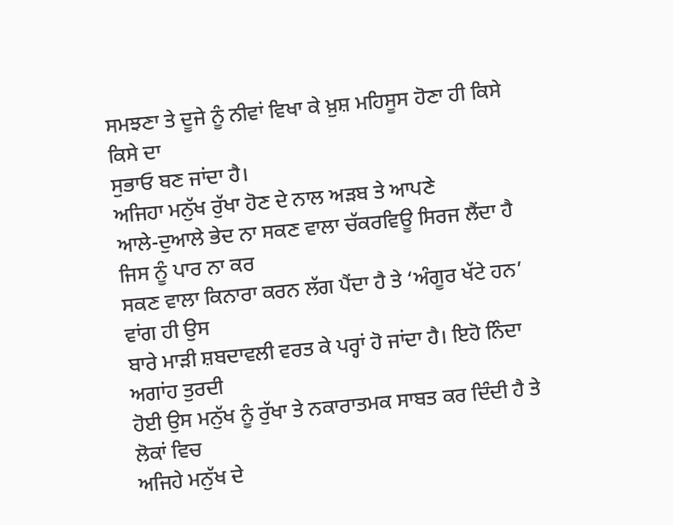ਸਮਝਣਾ ਤੇ ਦੂਜੇ ਨੂੰ ਨੀਵਾਂ ਵਿਖਾ ਕੇ ਖ਼ੁਸ਼ ਮਹਿਸੂਸ ਹੋਣਾ ਹੀ ਕਿਸੇ ਕਿਸੇ ਦਾ
ਸੁਭਾਓ ਬਣ ਜਾਂਦਾ ਹੈ।
ਅਜਿਹਾ ਮਨੁੱਖ ਰੁੱਖਾ ਹੋਣ ਦੇ ਨਾਲ ਅੜਬ ਤੇ ਆਪਣੇ
ਆਲੇ-ਦੁਆਲੇ ਭੇਦ ਨਾ ਸਕਣ ਵਾਲਾ ਚੱਕਰਵਿਊ ਸਿਰਜ ਲੈਂਦਾ ਹੈ ਜਿਸ ਨੂੰ ਪਾਰ ਨਾ ਕਰ
ਸਕਣ ਵਾਲਾ ਕਿਨਾਰਾ ਕਰਨ ਲੱਗ ਪੈਂਦਾ ਹੈ ਤੇ ‘ਅੰਗੂਰ ਖੱਟੇ ਹਨ’ ਵਾਂਗ ਹੀ ਉਸ
ਬਾਰੇ ਮਾੜੀ ਸ਼ਬਦਾਵਲੀ ਵਰਤ ਕੇ ਪਰ੍ਹਾਂ ਹੋ ਜਾਂਦਾ ਹੈ। ਇਹੋ ਨਿੰਦਾ ਅਗਾਂਹ ਤੁਰਦੀ
ਹੋਈ ਉਸ ਮਨੁੱਖ ਨੂੰ ਰੁੱਖਾ ਤੇ ਨਕਾਰਾਤਮਕ ਸਾਬਤ ਕਰ ਦਿੰਦੀ ਹੈ ਤੇ ਲੋਕਾਂ ਵਿਚ
ਅਜਿਹੇ ਮਨੁੱਖ ਦੇ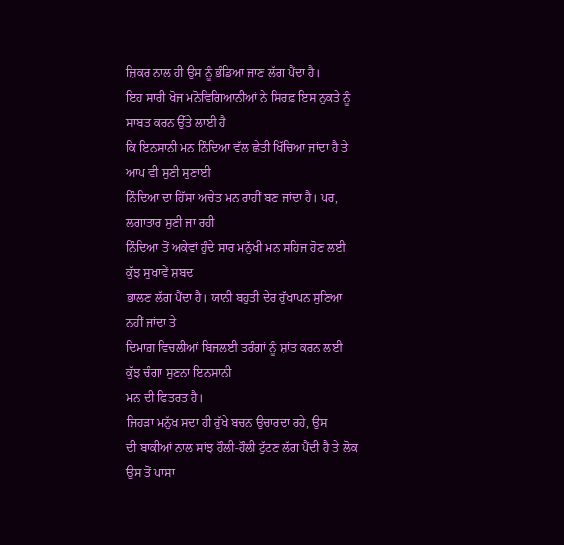ਜ਼ਿਕਰ ਨਾਲ ਹੀ ਉਸ ਨੂੰ ਭੰਡਿਆ ਜਾਣ ਲੱਗ ਪੈਂਦਾ ਹੈ।
ਇਹ ਸਾਰੀ ਖੋਜ ਮਨੋਵਿਗਿਆਨੀਆਂ ਨੇ ਸਿਰਫ਼ ਇਸ ਨੁਕਤੇ ਨੂੰ ਸਾਬਤ ਕਰਨ ਉੱਤੇ ਲਾਈ ਹੈ
ਕਿ ਇਨਸਾਨੀ ਮਨ ਨਿੰਦਿਆ ਵੱਲ ਛੇਤੀ ਖਿੱਚਿਆ ਜਾਂਦਾ ਹੈ ਤੇ ਆਪ ਵੀ ਸੁਣੀ ਸੁਣਾਈ
ਨਿੰਦਿਆ ਦਾ ਹਿੱਸਾ ਅਚੇਤ ਮਨ ਰਾਹੀਂ ਬਣ ਜਾਂਦਾ ਹੈ। ਪਰ, ਲਗਾਤਾਰ ਸੁਣੀ ਜਾ ਰਹੀ
ਨਿੰਦਿਆ ਤੋਂ ਅਕੇਵਾਂ ਹੁੰਦੇ ਸਾਰ ਮਨੁੱਖੀ ਮਨ ਸਹਿਜ ਹੋਣ ਲਈ ਕੁੱਝ ਸੁਖਾਵੇਂ ਸ਼ਬਦ
ਭਾਲਣ ਲੱਗ ਪੈਂਦਾ ਹੈ। ਯਾਨੀ ਬਹੁਤੀ ਦੇਰ ਰੁੱਖਾਪਨ ਸੁਣਿਆ ਨਹੀਂ ਜਾਂਦਾ ਤੇ
ਦਿਮਾਗ਼ ਵਿਚਲੀਆਂ ਬਿਜਲਈ ਤਰੰਗਾਂ ਨੂੰ ਸ਼ਾਂਤ ਕਰਨ ਲਈ ਕੁੱਝ ਚੰਗਾ ਸੁਣਨਾ ਇਨਸਾਨੀ
ਮਨ ਦੀ ਫਿਤਰਤ ਹੈ।
ਜਿਹੜਾ ਮਨੁੱਖ ਸਦਾ ਹੀ ਰੁੱਖੇ ਬਚਨ ਉਚਾਰਦਾ ਰਹੇ, ਉਸ
ਦੀ ਬਾਕੀਆਂ ਨਾਲ ਸਾਂਝ ਹੌਲੀ-ਹੌਲੀ ਟੁੱਟਣ ਲੱਗ ਪੈਂਦੀ ਹੈ ਤੇ ਲੋਕ ਉਸ ਤੋਂ ਪਾਸਾ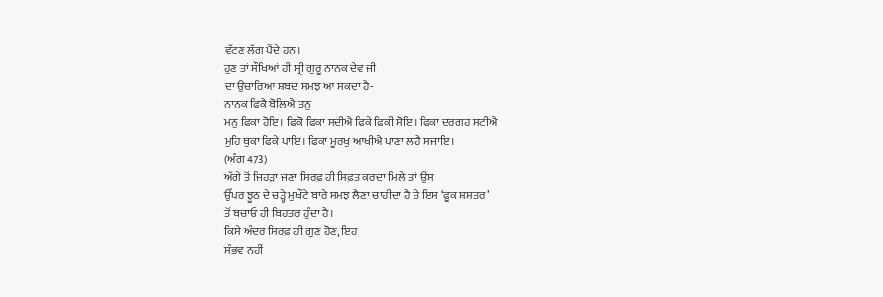ਵੱਟਣ ਲੱਗ ਪੈਂਦੇ ਹਨ।
ਹੁਣ ਤਾਂ ਸੌਖਿਆਂ ਹੀ ਸ੍ਰੀ ਗੁਰੂ ਨਾਨਕ ਦੇਵ ਜੀ
ਦਾ ਉਚਾਰਿਆ ਸ਼ਬਦ ਸਮਝ ਆ ਸਕਦਾ ਹੈ-
ਨਾਨਕ ਫਿਕੈ ਬੋਲਿਐ ਤਨੁ
ਮਨੁ ਫਿਕਾ ਹੋਇ। ਫਿਕੋ ਫਿਕਾ ਸਦੀਐ ਫਿਕੇ ਫਿਕੀ ਸੋਇ। ਫਿਕਾ ਦਰਗਹ ਸਟੀਐ
ਮੁਹਿ ਥੁਕਾ ਫਿਕੇ ਪਾਇ। ਫਿਕਾ ਮੂਰਖੁ ਆਖੀਐ ਪਾਣਾ ਲਹੈ ਸਜਾਇ।
(ਅੰਗ 473)
ਅੱਗੇ ਤੋਂ ਜਿਹੜਾ ਜਣਾ ਸਿਰਫ਼ ਹੀ ਸਿਫ਼ਤ ਕਰਦਾ ਮਿਲੇ ਤਾਂ ਉਸ
ਉੱਪਰ ਝੂਠ ਦੇ ਚੜ੍ਹੇ ਮੁਖੌਟੇ ਬਾਰੇ ਸਮਝ ਲੈਣਾ ਚਾਹੀਦਾ ਹੈ ਤੇ ਇਸ ‘ਫੂਕ ਸ਼ਸਤਰ’
ਤੋਂ ਬਚਾਓ ਹੀ ਬਿਹਤਰ ਹੁੰਦਾ ਹੈ।
ਕਿਸੇ ਅੰਦਰ ਸਿਰਫ਼ ਹੀ ਗੁਣ ਹੋਣ, ਇਹ
ਸੰਭਵ ਨਹੀਂ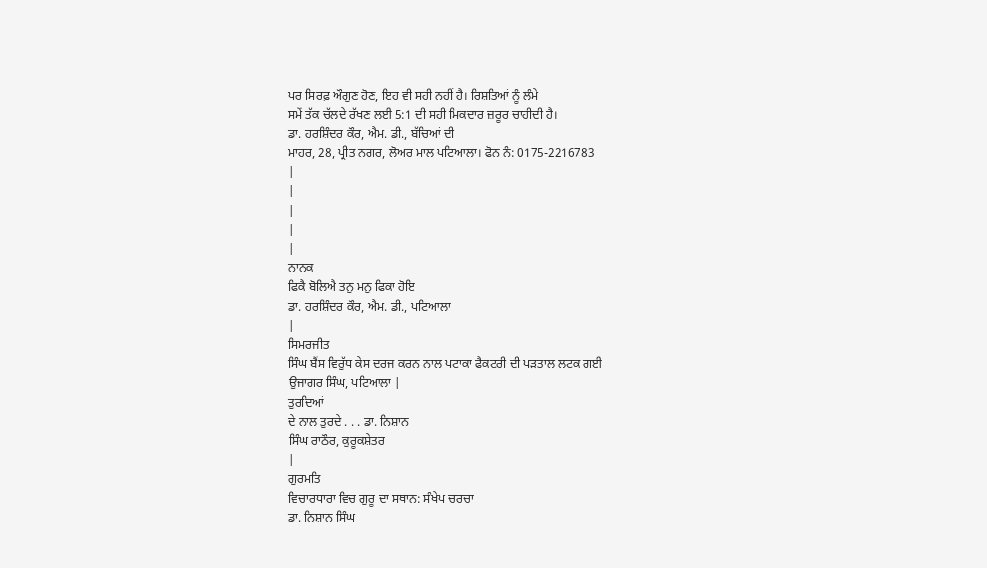ਪਰ ਸਿਰਫ਼ ਔਗੁਣ ਹੋਣ, ਇਹ ਵੀ ਸਹੀ ਨਹੀਂ ਹੈ। ਰਿਸ਼ਤਿਆਂ ਨੂੰ ਲੰਮੇ
ਸਮੇਂ ਤੱਕ ਚੱਲਦੇ ਰੱਖਣ ਲਈ 5:1 ਦੀ ਸਹੀ ਮਿਕਦਾਰ ਜ਼ਰੂਰ ਚਾਹੀਦੀ ਹੈ।
ਡਾ. ਹਰਸ਼ਿੰਦਰ ਕੌਰ, ਐਮ. ਡੀ., ਬੱਚਿਆਂ ਦੀ
ਮਾਹਰ, 28, ਪ੍ਰੀਤ ਨਗਰ, ਲੋਅਰ ਮਾਲ ਪਟਿਆਲਾ। ਫੋਨ ਨੰ: 0175-2216783
|
|
|
|
|
ਨਾਨਕ
ਫਿਕੈ ਬੋਲਿਐ ਤਨੁ ਮਨੁ ਫਿਕਾ ਹੋਇ
ਡਾ. ਹਰਸ਼ਿੰਦਰ ਕੌਰ, ਐਮ. ਡੀ., ਪਟਿਆਲਾ
|
ਸਿਮਰਜੀਤ
ਸਿੰਘ ਬੈਂਸ ਵਿਰੁੱਧ ਕੇਸ ਦਰਜ ਕਰਨ ਨਾਲ ਪਟਾਕਾ ਫੈਕਟਰੀ ਦੀ ਪੜਤਾਲ ਲਟਕ ਗਈ
ਉਜਾਗਰ ਸਿੰਘ, ਪਟਿਆਲਾ |
ਤੁਰਦਿਆਂ
ਦੇ ਨਾਲ ਤੁਰਦੇ . . . ਡਾ. ਨਿਸ਼ਾਨ
ਸਿੰਘ ਰਾਠੌਰ, ਕੁਰੂਕਸ਼ੇਤਰ
|
ਗੁਰਮਤਿ
ਵਿਚਾਰਧਾਰਾ ਵਿਚ ਗੁਰੂ ਦਾ ਸਥਾਨ: ਸੰਖੇਪ ਚਰਚਾ
ਡਾ. ਨਿਸ਼ਾਨ ਸਿੰਘ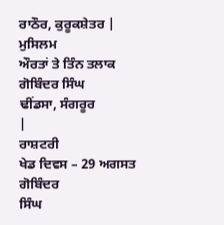ਰਾਠੌਰ, ਕੁਰੂਕਸ਼ੇਤਰ |
ਮੁਸਿਲਮ
ਔਰਤਾਂ ਤੇ ਤਿੰਨ ਤਲਾਕ ਗੋਬਿੰਦਰ ਸਿੰਘ
ਢੀਂਡਸਾ, ਸੰਗਰੂਰ
|
ਰਾਸ਼ਟਰੀ
ਖੇਡ ਦਿਵਸ – 29 ਅਗਸਤ ਗੋਬਿੰਦਰ
ਸਿੰਘ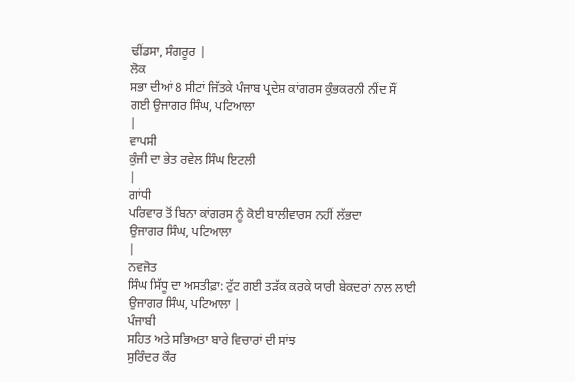ਢੀਂਡਸਾ, ਸੰਗਰੂਰ |
ਲੋਕ
ਸਭਾ ਦੀਆਂ 8 ਸੀਟਾਂ ਜਿੱਤਕੇ ਪੰਜਾਬ ਪ੍ਰਦੇਸ਼ ਕਾਂਗਰਸ ਕੁੰਭਕਰਨੀ ਨੀਂਦ ਸੌਂ
ਗਈ ਉਜਾਗਰ ਸਿੰਘ, ਪਟਿਆਲਾ
|
ਵਾਪਸੀ
ਕੁੰਜੀ ਦਾ ਭੇਤ ਰਵੇਲ ਸਿੰਘ ਇਟਲੀ
|
ਗਾਂਧੀ
ਪਰਿਵਾਰ ਤੋਂ ਬਿਨਾ ਕਾਂਗਰਸ ਨੂੰ ਕੋਈ ਬਾਲੀਵਾਰਸ ਨਹੀਂ ਲੱਭਦਾ
ਉਜਾਗਰ ਸਿੰਘ, ਪਟਿਆਲਾ
|
ਨਵਜੋਤ
ਸਿੰਘ ਸਿੱਧੂ ਦਾ ਅਸਤੀਫ਼ਾ: ਟੁੱਟ ਗਈ ਤੜੱਕ ਕਰਕੇ ਯਾਰੀ ਬੇਕਦਰਾਂ ਨਾਲ ਲਾਈ
ਉਜਾਗਰ ਸਿੰਘ, ਪਟਿਆਲਾ |
ਪੰਜਾਬੀ
ਸਹਿਤ ਅਤੇ ਸਭਿਅਤਾ ਬਾਰੇ ਵਿਚਾਰਾਂ ਦੀ ਸਾਂਝ
ਸੁਰਿੰਦਰ ਕੌਰ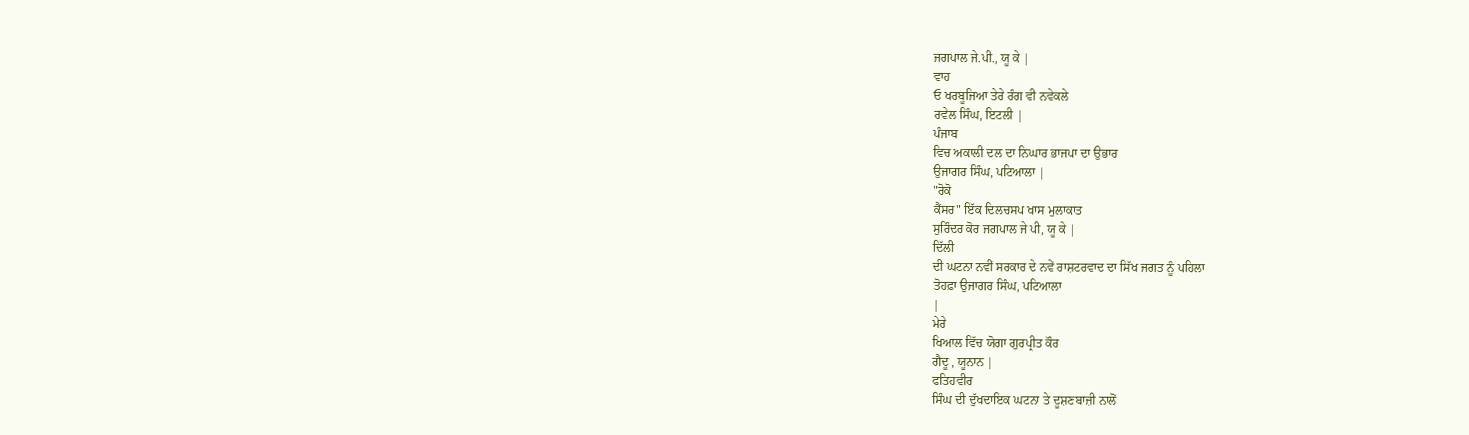ਜਗਪਾਲ ਜੇ.ਪੀ., ਯੂ ਕੇ |
ਵਾਹ
ਓ ਖਰਬੂਜਿਆ ਤੇਰੇ ਰੰਗ ਵੀ ਨਵੇਕਲੇ
ਰਵੇਲ ਸਿੰਘ, ਇਟਲੀ |
ਪੰਜਾਬ
ਵਿਚ ਅਕਾਲੀ ਦਲ ਦਾ ਨਿਘਾਰ ਭਾਜਪਾ ਦਾ ਉਭਾਰ
ਉਜਾਗਰ ਸਿੰਘ, ਪਟਿਆਲਾ |
"ਰੋਕੋ
ਕੈਂਸਰ" ਇੱਕ ਦਿਲਚਸਪ ਖਾਸ ਮੁਲਾਕਾਤ
ਸੁਰਿੰਦਰ ਕੋਰ ਜਗਪਾਲ ਜੇ ਪੀ, ਯੂ ਕੇ |
ਦਿੱਲੀ
ਦੀ ਘਟਨਾ ਨਵੀਂ ਸਰਕਾਰ ਦੇ ਨਵੇਂ ਰਾਸ਼ਟਰਵਾਦ ਦਾ ਸਿੱਖ ਜਗਤ ਨੂੰ ਪਹਿਲਾ
ਤੋਹਫ਼ਾ ਉਜਾਗਰ ਸਿੰਘ, ਪਟਿਆਲਾ
|
ਮੇਰੇ
ਖਿਆਲ ਵਿੱਚ ਯੋਗਾ ਗੁਰਪ੍ਰੀਤ ਕੌਰ
ਗੈਦੂ , ਯੂਨਾਨ |
ਫਤਿਹਵੀਰ
ਸਿੰਘ ਦੀ ਦੁੱਖਦਾਇਕ ਘਟਨਾ ਤੇ ਦੂਸ਼ਣਬਾਜ਼ੀ ਨਾਲੋਂ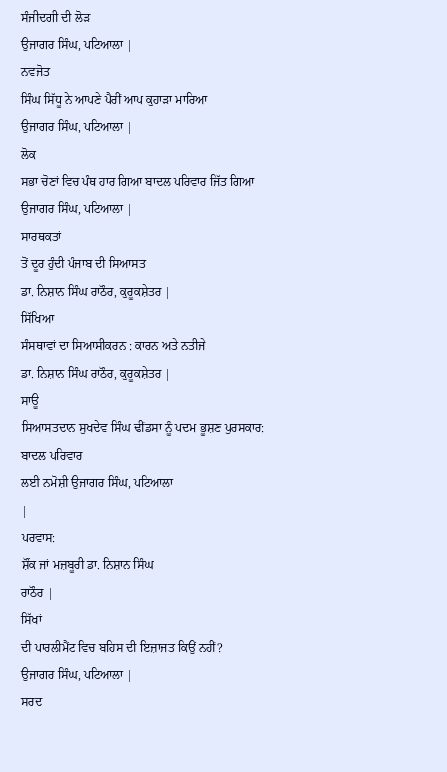ਸੰਜੀਦਗੀ ਦੀ ਲੋੜ
ਉਜਾਗਰ ਸਿੰਘ, ਪਟਿਆਲਾ |
ਨਵਜੋਤ
ਸਿੰਘ ਸਿੱਧੂ ਨੇ ਆਪਣੇ ਪੈਰੀਂ ਆਪ ਕੁਹਾੜਾ ਮਾਰਿਆ
ਉਜਾਗਰ ਸਿੰਘ, ਪਟਿਆਲਾ |
ਲੋਕ
ਸਭਾ ਚੋਣਾਂ ਵਿਚ ਪੰਥ ਹਾਰ ਗਿਆ ਬਾਦਲ ਪਰਿਵਾਰ ਜਿੱਤ ਗਿਆ
ਉਜਾਗਰ ਸਿੰਘ, ਪਟਿਆਲਾ |
ਸਾਰਥਕਤਾਂ
ਤੋਂ ਦੂਰ ਹੁੰਦੀ ਪੰਜਾਬ ਦੀ ਸਿਆਸਤ
ਡਾ. ਨਿਸ਼ਾਨ ਸਿੰਘ ਰਾਠੌਰ, ਕੁਰੂਕਸ਼ੇਤਰ |
ਸਿੱਖਿਆ
ਸੰਸਥਾਵਾਂ ਦਾ ਸਿਆਸੀਕਰਨ : ਕਾਰਨ ਅਤੇ ਨਤੀਜੇ
ਡਾ. ਨਿਸ਼ਾਨ ਸਿੰਘ ਰਾਠੌਰ, ਕੁਰੂਕਸ਼ੇਤਰ |
ਸਾਊ
ਸਿਆਸਤਦਾਨ ਸੁਖਦੇਵ ਸਿੰਘ ਢੀਂਡਸਾ ਨੂੰ ਪਦਮ ਭੂਸ਼ਣ ਪੁਰਸਕਾਰ: ਬਾਦਲ ਪਰਿਵਾਰ
ਲਈ ਨਮੋਸ਼ੀ ਉਜਾਗਰ ਸਿੰਘ, ਪਟਿਆਲਾ
|
ਪਰਵਾਸ:
ਸ਼ੌਂਕ ਜਾਂ ਮਜ਼ਬੂਰੀ ਡਾ. ਨਿਸ਼ਾਨ ਸਿੰਘ
ਰਾਠੌਰ |
ਸਿੱਖਾਂ
ਦੀ ਪਾਰਲੀਮੈਂਟ ਵਿਚ ਬਹਿਸ ਦੀ ਇਜ਼ਾਜਤ ਕਿਉਂ ਨਹੀਂ?
ਉਜਾਗਰ ਸਿੰਘ, ਪਟਿਆਲਾ |
ਸਰਦ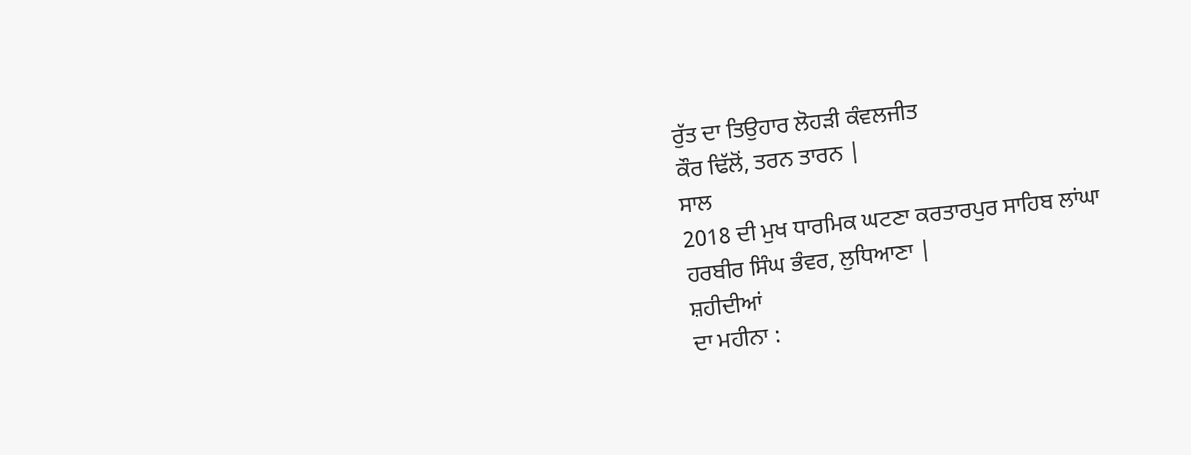ਰੁੱਤ ਦਾ ਤਿਉਹਾਰ ਲੋਹੜੀ ਕੰਵਲਜੀਤ
ਕੌਰ ਢਿੱਲੋਂ, ਤਰਨ ਤਾਰਨ |
ਸਾਲ
2018 ਦੀ ਮੁਖ ਧਾਰਮਿਕ ਘਟਣਾ ਕਰਤਾਰਪੁਰ ਸਾਹਿਬ ਲਾਂਘਾ
ਹਰਬੀਰ ਸਿੰਘ ਭੰਵਰ, ਲੁਧਿਆਣਾ |
ਸ਼ਹੀਦੀਆਂ
ਦਾ ਮਹੀਨਾ :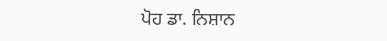ਪੋਹ ਡਾ. ਨਿਸ਼ਾਨ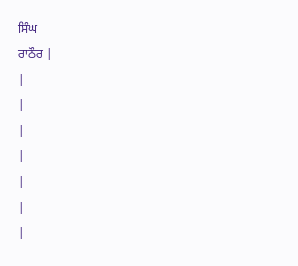ਸਿੰਘ
ਰਾਠੌਰ |
|
|
|
|
|
|
|